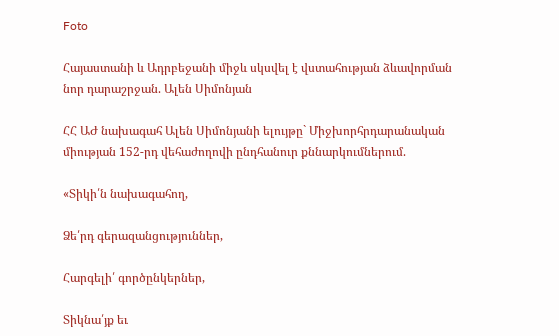Foto

Հայաստանի և Ադրբեջանի միջև սկսվել է վստահության ձևավորման նոր դարաշրջան. Ալեն Սիմոնյան

ՀՀ ԱԺ նախագահ Ալեն Սիմոնյանի ելույթը` Միջխորհրդարանական միության 152-րդ վեհաժողովի ընդհանուր քննարկումներում.

«Տիկի՛ն նախագահող,

Ձե՛րդ գերազանցություններ,

Հարգելի՛ գործընկերներ,

Տիկնա՛յք եւ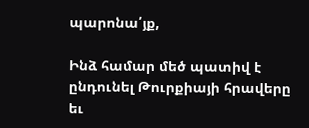պարոնա՛յք,

Ինձ համար մեծ պատիվ է ընդունել Թուրքիայի հրավերը եւ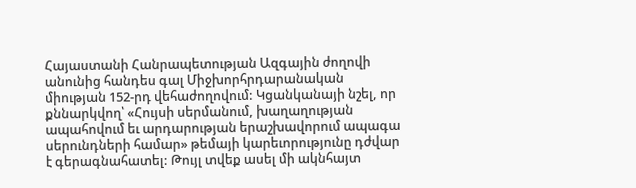Հայաստանի Հանրապետության Ազգային ժողովի անունից հանդես գալ Միջխորհրդարանական միության 152-րդ վեհաժողովում: Կցանկանայի նշել, որ քննարկվող՝ «Հույսի սերմանում, խաղաղության ապահովում եւ արդարության երաշխավորում ապագա սերունդների համար» թեմայի կարեւորությունը դժվար է գերագնահատել: Թույլ տվեք ասել մի ակնհայտ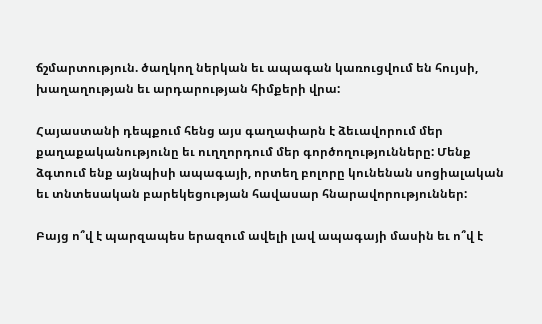ճշմարտություն. ծաղկող ներկան եւ ապագան կառուցվում են հույսի, խաղաղության եւ արդարության հիմքերի վրա:

Հայաստանի դեպքում հենց այս գաղափարն է ձեւավորում մեր քաղաքականությունը եւ ուղղորդում մեր գործողությունները: Մենք ձգտում ենք այնպիսի ապագայի, որտեղ բոլորը կունենան սոցիալական եւ տնտեսական բարեկեցության հավասար հնարավորություններ:

Բայց ո՞վ է պարզապես երազում ավելի լավ ապագայի մասին եւ ո՞վ է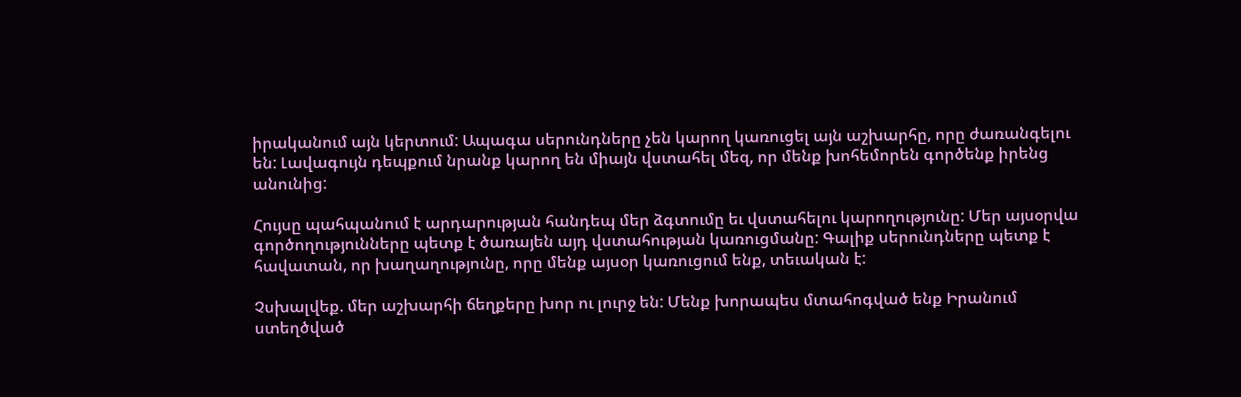իրականում այն կերտում: Ապագա սերունդները չեն կարող կառուցել այն աշխարհը, որը ժառանգելու են: Լավագույն դեպքում նրանք կարող են միայն վստահել մեզ, որ մենք խոհեմորեն գործենք իրենց անունից:

Հույսը պահպանում է արդարության հանդեպ մեր ձգտումը եւ վստահելու կարողությունը: Մեր այսօրվա գործողությունները պետք է ծառայեն այդ վստահության կառուցմանը: Գալիք սերունդները պետք է հավատան, որ խաղաղությունը, որը մենք այսօր կառուցում ենք, տեւական է:

Չսխալվեք. մեր աշխարհի ճեղքերը խոր ու լուրջ են: Մենք խորապես մտահոգված ենք Իրանում ստեղծված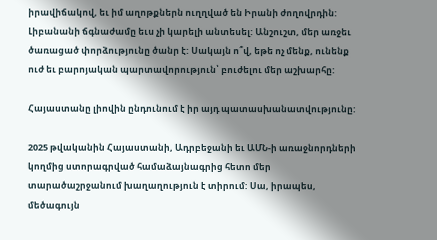իրավիճակով, եւ իմ աղոթքներն ուղղված են Իրանի ժողովրդին: Լիբանանի ճգնաժամը եւս չի կարելի անտեսել: Անշուշտ, մեր առջեւ ծառացած փորձությունը ծանր է: Սակայն ո՞վ, եթե ոչ մենք, ունենք ուժ եւ բարոյական պարտավորություն՝ բուժելու մեր աշխարհը:

Հայաստանը լիովին ընդունում է իր այդ պատասխանատվությունը:

2025 թվականին Հայաստանի, Ադրբեջանի եւ ԱՄՆ-ի առաջնորդների կողմից ստորագրված համաձայնագրից հետո մեր տարածաշրջանում խաղաղություն է տիրում: Սա, իրապես, մեծագույն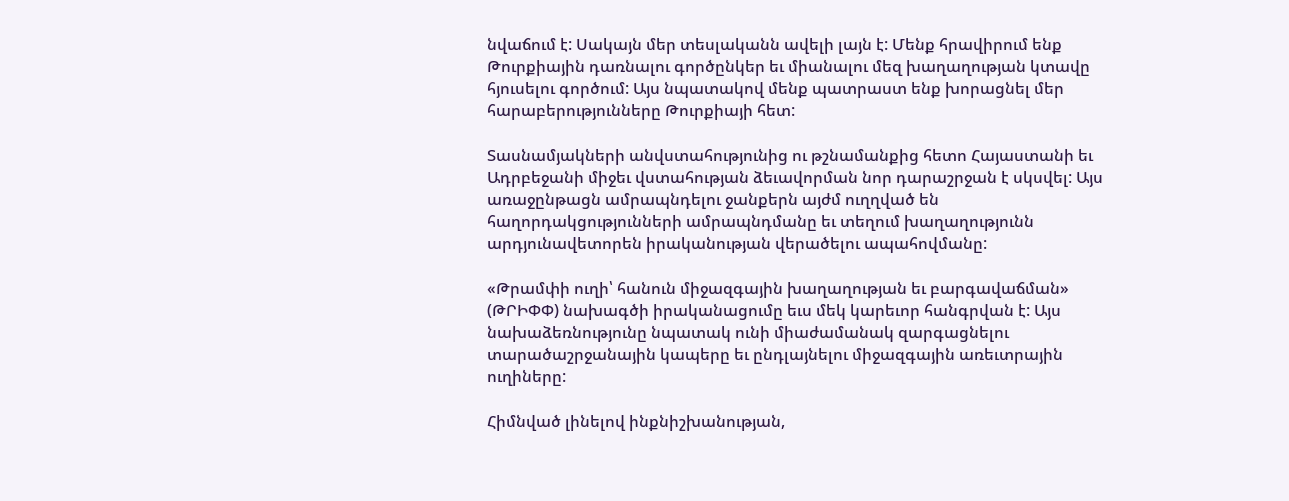նվաճում է: Սակայն մեր տեսլականն ավելի լայն է: Մենք հրավիրում ենք Թուրքիային դառնալու գործընկեր եւ միանալու մեզ խաղաղության կտավը հյուսելու գործում: Այս նպատակով մենք պատրաստ ենք խորացնել մեր հարաբերությունները Թուրքիայի հետ:

Տասնամյակների անվստահությունից ու թշնամանքից հետո Հայաստանի եւ Ադրբեջանի միջեւ վստահության ձեւավորման նոր դարաշրջան է սկսվել: Այս առաջընթացն ամրապնդելու ջանքերն այժմ ուղղված են հաղորդակցությունների ամրապնդմանը եւ տեղում խաղաղությունն արդյունավետորեն իրականության վերածելու ապահովմանը:

«Թրամփի ուղի՝ հանուն միջազգային խաղաղության եւ բարգավաճման» (ԹՐԻՓՓ) նախագծի իրականացումը եւս մեկ կարեւոր հանգրվան է: Այս նախաձեռնությունը նպատակ ունի միաժամանակ զարգացնելու տարածաշրջանային կապերը եւ ընդլայնելու միջազգային առեւտրային ուղիները:

Հիմնված լինելով ինքնիշխանության,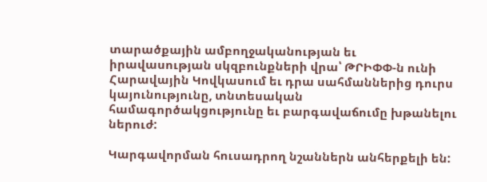տարածքային ամբողջականության եւ իրավասության սկզբունքների վրա՝ ԹՐԻՓՓ-ն ունի Հարավային Կովկասում եւ դրա սահմաններից դուրս կայունությունը, տնտեսական համագործակցությունը եւ բարգավաճումը խթանելու ներուժ:

Կարգավորման հուսադրող նշաններն անհերքելի են: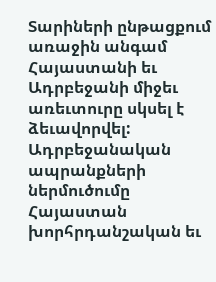Տարիների ընթացքում առաջին անգամ Հայաստանի եւ Ադրբեջանի միջեւ առեւտուրը սկսել է ձեւավորվել: Ադրբեջանական ապրանքների ներմուծումը Հայաստան խորհրդանշական եւ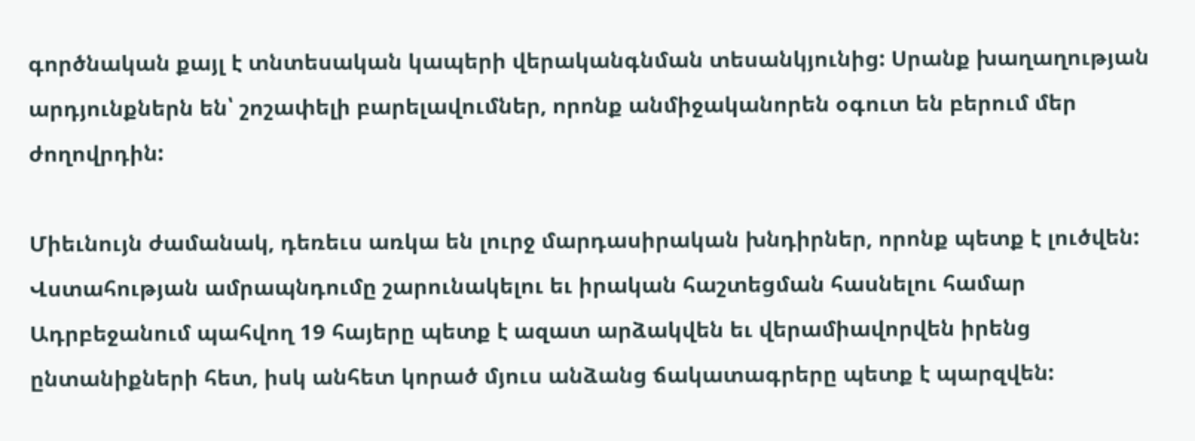գործնական քայլ է տնտեսական կապերի վերականգնման տեսանկյունից: Սրանք խաղաղության արդյունքներն են՝ շոշափելի բարելավումներ, որոնք անմիջականորեն օգուտ են բերում մեր ժողովրդին:

Միեւնույն ժամանակ, դեռեւս առկա են լուրջ մարդասիրական խնդիրներ, որոնք պետք է լուծվեն: Վստահության ամրապնդումը շարունակելու եւ իրական հաշտեցման հասնելու համար Ադրբեջանում պահվող 19 հայերը պետք է ազատ արձակվեն եւ վերամիավորվեն իրենց ընտանիքների հետ, իսկ անհետ կորած մյուս անձանց ճակատագրերը պետք է պարզվեն: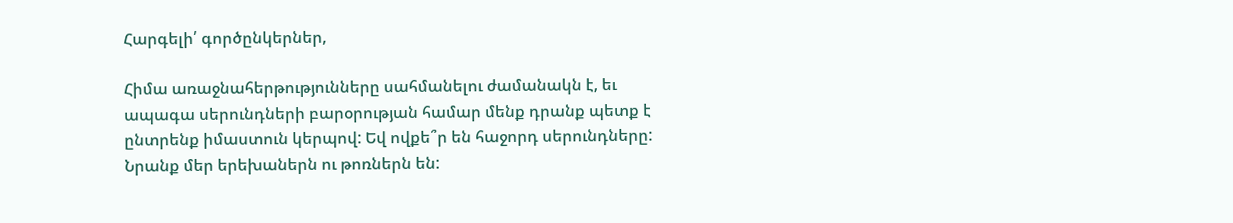Հարգելի՛ գործընկերներ,

Հիմա առաջնահերթությունները սահմանելու ժամանակն է, եւ ապագա սերունդների բարօրության համար մենք դրանք պետք է ընտրենք իմաստուն կերպով: Եվ ովքե՞ր են հաջորդ սերունդները: Նրանք մեր երեխաներն ու թոռներն են: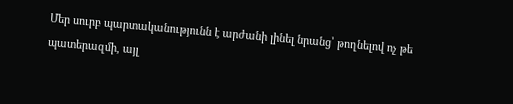Մեր սուրբ պարտականությունն է արժանի լինել նրանց՝ թողնելով ոչ թե պատերազմի, այլ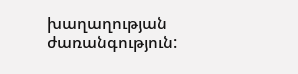խաղաղության ժառանգություն: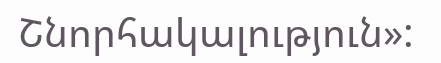Շնորհակալություն»: